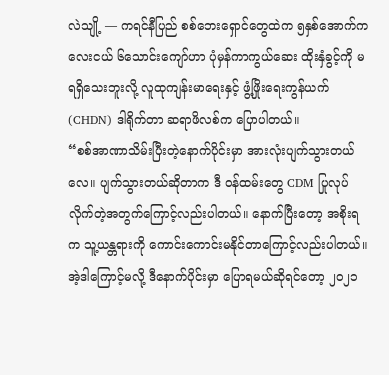လဲသျို့ — ကရင်နီပြည် စစ်ဘေးရှောင်တွေထဲက ၅နှစ်အောက်ကလေးငယ် ၆သောင်းကျော်ဟာ ပုံမှန်ကာကွယ်ဆေး ထိုးနှံခွင့်ကို မရရှိသေးဘူးလို့ လူထုကျန်းမာရေးနှင့် ဖွံ့ဖြိုးရေးကွန်ယက်(CHDN) ဒါရိုက်တာ ဆရာဖိလစ်က ပြောပါတယ်။
“စစ်အာဏာသိမ်းပြီးတဲ့နောက်ပိုင်းမှာ အားလုံးပျက်သွားတယ်လေ။ ပျက်သွားတယ်ဆိုတာက ဒီ ဝန်ထမ်းတွေ CDM ပြုလုပ်လိုက်တဲ့အတွက်ကြောင့်လည်းပါတယ်။ နောက်ပြီးတော့ အစိုးရက သူ့ယန္တရားကို ကောင်းကောင်းမနိုင်တာကြောင့်လည်းပါတယ်။ အဲ့ဒါကြောင့်မလို့ ဒီနောက်ပိုင်းမှာ ပြောရမယ်ဆိုရင်တော့ ၂၀၂၁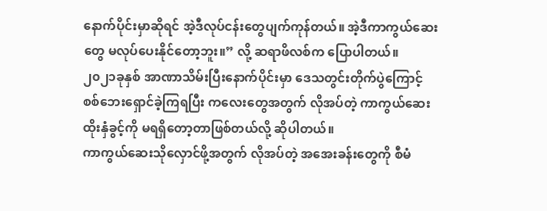နောက်ပိုင်းမှာဆိုရင် အဲ့ဒီလုပ်ငန်းတွေပျက်ကုန်တယ်။ အဲ့ဒီကာကွယ်ဆေးတွေ မလုပ်ပေးနိုင်တော့ဘူး။” လို့ ဆရာဖိလစ်က ပြောပါတယ်။
၂၀၂၁ခုနှစ် အာဏာသိမ်းပြီးနောက်ပိုင်းမှာ ဒေသတွင်းတိုက်ပွဲကြောင့် စစ်ဘေးရှောင်ခဲ့ကြရပြီး ကလေးတွေအတွက် လိုအပ်တဲ့ ကာကွယ်ဆေးထိုးနှံခွင့်ကို မရရှိတော့တာဖြစ်တယ်လို့ ဆိုပါတယ်။
ကာကွယ်ဆေးသိုလှောင်ဖို့အတွက် လိုအပ်တဲ့ အအေးခန်းတွေကို စီမံ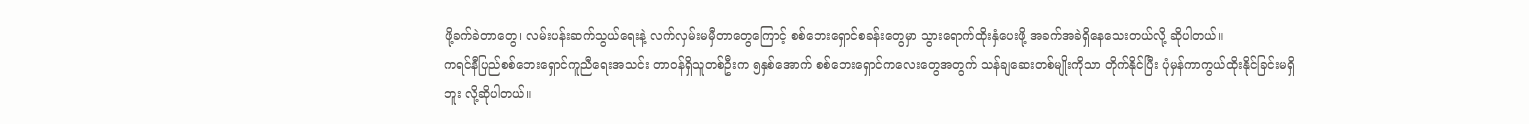ဖို့ခက်ခဲတာတွေ၊ လမ်းပန်းဆက်သွယ်ရေးနဲ့ လက်လှမ်းမမှီတာတွေကြောင့် စစ်ဘေးရှောင်စခန်းတွေမှာ သွားရောက်ထိုးနှံပေးဖို့ အခက်အခဲရှိနေသေးတယ်လို့ ဆိုပါတယ်။
ကရင်နီပြည်စစ်ဘေးရှောင်ကူညီရေးအသင်း တာဝန်ရှိသူတစ်ဦးက ၅နှစ်အောက် စစ်ဘေးရှောင်ကလေးတွေအတွက် သန်ချဆေးတစ်မျိုးကိုသာ တိုက်နိုင်ပြီး ပုံမှန်ကာကွယ်ထိုးနိုင်ခြင်းမရှိဘူး လို့ဆိုပါတယ်။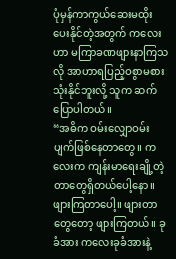ပုံမှန်ကာကွယ်ဆေးမထိုးပေးနိုင်တဲ့အတွက် ကလေးဟာ မကြာခဏဖျားနာကြသလို အာဟာရပြည့်ဝစွာမစားသုံးနိုင်ဘူးလို့ သူက ဆက်ပြောပါတယ်။
“အဓိက ဝမ်းလျှောဝမ်းပျက်ဖြစ်နေတာတွေ။ ကလေးက ကျန်းမာရေးချို့တဲ့တာတွေရှိတယ်ပေါ့နော။ ဖျားကြတာပေါ့။ ဖျားတာတွေတော့ ဖျားကြတယ်။ ခုခံအား ကလေးခုခံအားနဲ့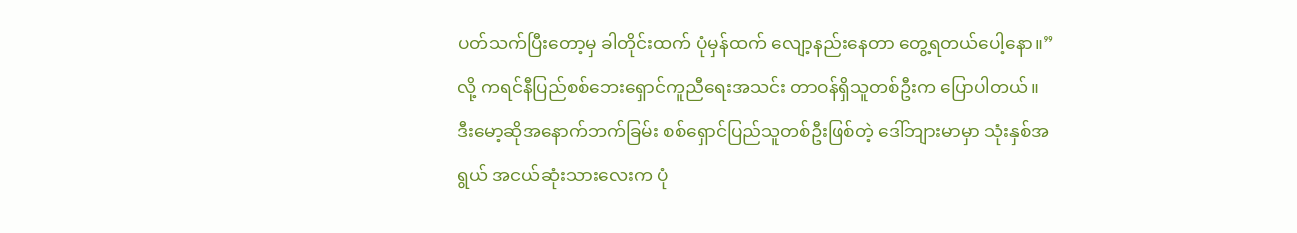ပတ်သက်ပြီးတော့မှ ခါတိုင်းထက် ပုံမှန်ထက် လျော့နည်းနေတာ တွေ့ရတယ်ပေါ့နော။” လို့ ကရင်နီပြည်စစ်ဘေးရှောင်ကူညီရေးအသင်း တာဝန်ရှိသူတစ်ဦးက ပြောပါတယ်။
ဒီးမော့ဆိုအနောက်ဘက်ခြမ်း စစ်ရှောင်ပြည်သူတစ်ဦးဖြစ်တဲ့ ဒေါ်ဘျားမာမှာ သုံးနှစ်အရွယ် အငယ်ဆုံးသားလေးက ပုံ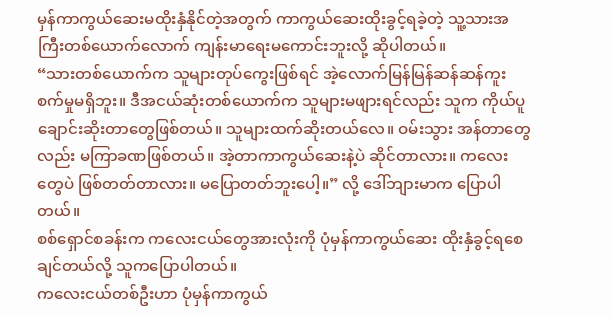မှန်ကာကွယ်ဆေးမထိုးနှံနိုင်တဲ့အတွက် ကာကွယ်ဆေးထိုးခွင့်ရခဲ့တဲ့ သူ့သားအကြီးတစ်ယောက်လောက် ကျန်းမာရေးမကောင်းဘူးလို့ ဆိုပါတယ်။
“သားတစ်ယောက်က သူများတုပ်ကွေးဖြစ်ရင် အဲ့လောက်မြန်မြန်ဆန်ဆန်ကူးစက်မှုမရှိဘူး။ ဒီအငယ်ဆုံးတစ်ယောက်က သူများမဖျားရင်လည်း သူက ကိုယ်ပူချောင်းဆိုးတာတွေဖြစ်တယ်။ သူများထက်ဆိုးတယ်လေ။ ဝမ်းသွား အန်တာတွေလည်း မကြာခဏဖြစ်တယ်။ အဲ့တာကာကွယ်ဆေးနဲ့ပဲ ဆိုင်တာလား။ ကလေးတွေပဲ ဖြစ်တတ်တာလား။ မပြောတတ်ဘူးပေါ့။” လို့ ဒေါ်ဘျားမာက ပြောပါတယ်။
စစ်ရှောင်စခန်းက ကလေးငယ်တွေအားလုံးကို ပုံမှန်ကာကွယ်ဆေး ထိုးနှံခွင့်ရစေချင်တယ်လို့ သူကပြောပါတယ်။
ကလေးငယ်တစ်ဦးဟာ ပုံမှန်ကာကွယ်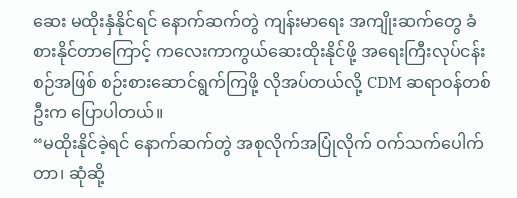ဆေး မထိုးနှံနိုင်ရင် နောက်ဆက်တွဲ ကျန်းမာရေး အကျိုးဆက်တွေ ခံစားနိုင်တာကြောင့် ကလေးကာကွယ်ဆေးထိုးနိုင်ဖို့ အရေးကြီးလုပ်ငန်းစဉ်အဖြစ် စဉ်းစားဆောင်ရွက်ကြဖို့ လိုအပ်တယ်လို့ CDM ဆရာဝန်တစ်ဦးက ပြောပါတယ်။
“မထိုးနိုင်ခဲ့ရင် နောက်ဆက်တွဲ အစုလိုက်အပြုံလိုက် ဝက်သက်ပေါက်တာ၊ ဆုံဆို့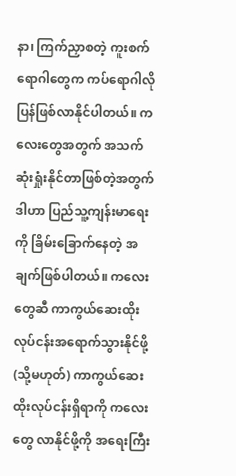နာ၊ ကြက်ညှာစတဲ့ ကူးစက်ရောဂါတွေက ကပ်ရောဂါလို ပြန်ဖြစ်လာနိုင်ပါတယ်။ ကလေးတွေအတွက် အသက်ဆုံးရှုံးနိုင်တာဖြစ်တဲ့အတွက် ဒါဟာ ပြည်သူ့ကျန်းမာရေးကို ခြိမ်းခြောက်နေတဲ့ အချက်ဖြစ်ပါတယ်။ ကလေးတွေဆီ ကာကွယ်ဆေးထိုးလုပ်ငန်းအရောက်သွားနိုင်ဖို့ (သို့မဟုတ်) ကာကွယ်ဆေးထိုးလုပ်ငန်းရှိရာကို ကလေးတွေ လာနိုင်ဖို့ကို အရေးကြီး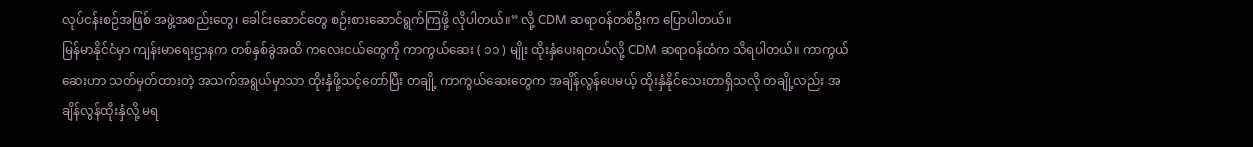လုပ်ငန်းစဉ်အဖြစ် အဖွဲ့အစည်းတွေ၊ ခေါင်းဆောင်တွေ စဉ်းစားဆောင်ရွက်ကြဖို့ လိုပါတယ်။” လို့ CDM ဆရာဝန်တစ်ဦးက ပြောပါတယ်။
မြန်မာနိုင်ငံမှာ ကျန်းမာရေးဌာနက တစ်နှစ်ခွဲအထိ ကလေးငယ်တွေကို ကာကွယ်ဆေး ( ၁၁ ) မျိုး ထိုးနှံပေးရတယ်လို့ CDM ဆရာဝန်ထံက သိရပါတယ်။ ကာကွယ်ဆေးဟာ သတ်မှတ်ထားတဲ့ အသက်အရွယ်မှာသာ ထိုးနှံဖို့သင့်တော်ပြီး တချို့ ကာကွယ်ဆေးတွေက အချိန်လွန်ပေမယ့် ထိုးနှံနိုင်သေးတာရှိသလို တချို့လည်း အချိန်လွန်ထိုးနှံလို့ မရ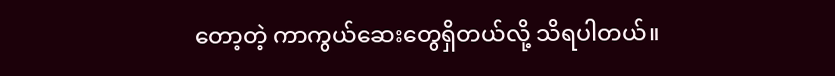တော့တဲ့ ကာကွယ်ဆေးတွေရှိတယ်လို့ သိရပါတယ်။